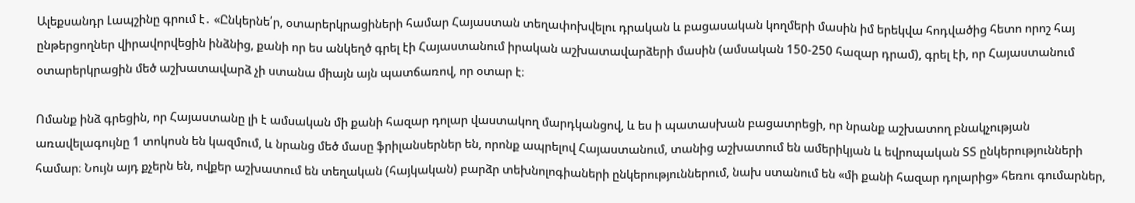Ալեքսանդր Լապշինը գրում է․ «Ընկերնե՛ր, օտարերկրացիների համար Հայաստան տեղափոխվելու դրական և բացասական կողմերի մասին իմ երեկվա հոդվածից հետո որոշ հայ ընթերցողներ վիրավորվեցին ինձնից, քանի որ ես անկեղծ գրել էի Հայաստանում իրական աշխատավարձերի մասին (ամսական 150-250 հազար դրամ), գրել էի, որ Հայաստանում օտարերկրացին մեծ աշխատավարձ չի ստանա միայն այն պատճառով, որ օտար է։

Ոմանք ինձ գրեցին, որ Հայաստանը լի է ամսական մի քանի հազար դոլար վաստակող մարդկանցով, և ես ի պատասխան բացատրեցի, որ նրանք աշխատող բնակչության առավելագույնը 1 տոկոսն են կազմում, և նրանց մեծ մասը ֆրիլանսերներ են, որոնք ապրելով Հայաստանում, տանից աշխատում են ամերիկյան և եվրոպական ՏՏ ընկերությունների համար։ Նույն այդ քչերն են, ովքեր աշխատում են տեղական (հայկական) բարձր տեխնոլոգիաների ընկերություններում, նախ ստանում են «մի քանի հազար դոլարից» հեռու գումարներ,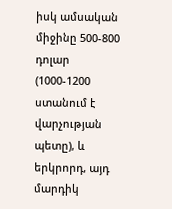իսկ ամսական միջինը 500-800 դոլար (1000-1200 ստանում է վարչության պետը), և երկրորդ, այդ մարդիկ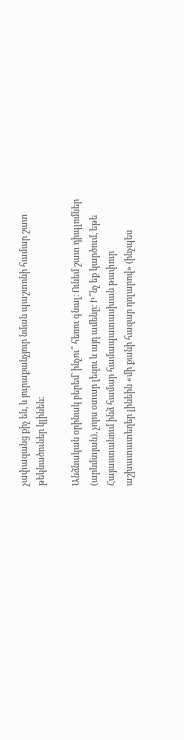չափազանց քիչ են, և յուրաքանչյուր նման պաշտոնի համար շատ թեկնածուներ կլինեն։

Անձնական օրինակ բերեմ՝ ինչու՞ հեռու գնալ։ Ունեմ շատ դիպլոմներ (արևմտյան), չորս օտար լեզու և այդ ամենը։ Ի՞նչ եք կարծում, եթե Հայաստանում ինձ համար համապատասխան թափուր աշխատատեղեր լինեին «մի քանի հազար դոլարով» (ինչպես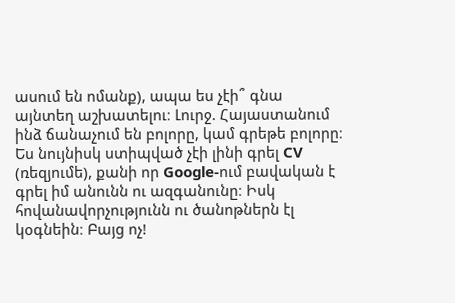ասում են ոմանք), ապա ես չէի՞ գնա այնտեղ աշխատելու։ Լուրջ. Հայաստանում ինձ ճանաչում են բոլորը, կամ գրեթե բոլորը։ Ես նույնիսկ ստիպված չէի լինի գրել CV (ռեզյումե), քանի որ Google-ում բավական է գրել իմ անունն ու ազգանունը։ Իսկ հովանավորչությունն ու ծանոթներն էլ կօգնեին։ Բայց ոչ!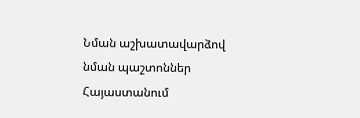Նման աշխատավարձով նման պաշտոններ Հայաստանում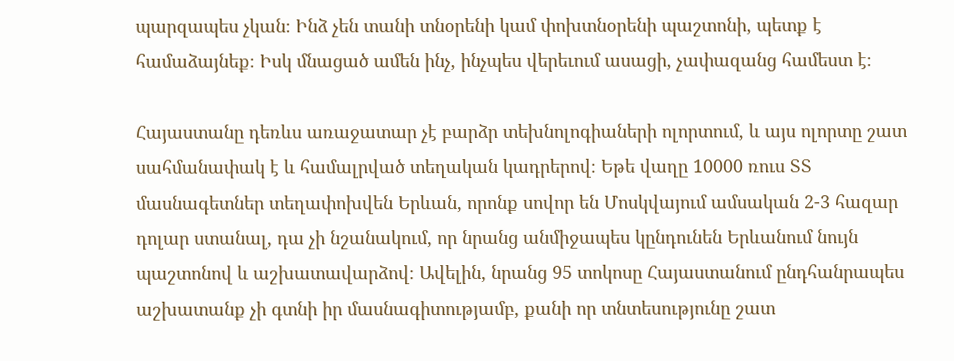պարզապես չկան։ Ինձ չեն տանի տնօրենի կամ փոխտնօրենի պաշտոնի, պետք է համաձայնեք։ Իսկ մնացած ամեն ինչ, ինչպես վերեւում ասացի, չափազանց համեստ է։

Հայաստանը դեռևս առաջատար չէ բարձր տեխնոլոգիաների ոլորտում, և այս ոլորտը շատ սահմանափակ է և համալրված տեղական կադրերով։ Եթե վաղը 10000 ռուս ՏՏ մասնագետներ տեղափոխվեն Երևան, որոնք սովոր են Մոսկվայում ամսական 2-3 հազար դոլար ստանալ, դա չի նշանակում, որ նրանց անմիջապես կընդունեն Երևանում նույն պաշտոնով և աշխատավարձով։ Ավելին, նրանց 95 տոկոսը Հայաստանում ընդհանրապես աշխատանք չի գտնի իր մասնագիտությամբ, քանի որ տնտեսությունը շատ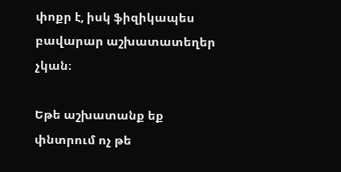փոքր է, իսկ ֆիզիկապես բավարար աշխատատեղեր չկան։

Եթե աշխատանք եք փնտրում ոչ թե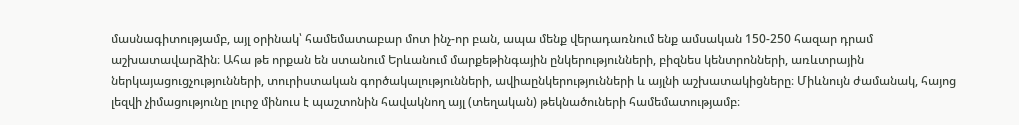մասնագիտությամբ, այլ օրինակ՝ համեմատաբար մոտ ինչ-որ բան, ապա մենք վերադառնում ենք ամսական 150-250 հազար դրամ աշխատավարձին։ Ահա թե որքան են ստանում Երևանում մարքեթինգային ընկերությունների, բիզնես կենտրոնների, առևտրային ներկայացուցչությունների, տուրիստական գործակալությունների, ավիաընկերությունների և այլնի աշխատակիցները։ Միևնույն ժամանակ, հայոց լեզվի չիմացությունը լուրջ մինուս է պաշտոնին հավակնող այլ (տեղական) թեկնածուների համեմատությամբ։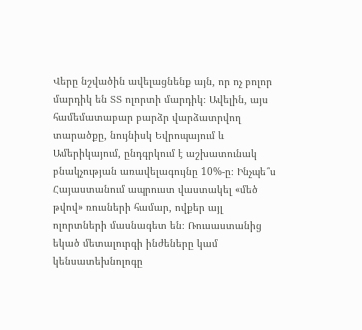Վերը նշվածին ավելացնենք այն, որ ոչ բոլոր մարդիկ են ՏՏ ոլորտի մարդիկ։ Ավելին, այս համեմատաբար բարձր վարձատրվող տարածքը, նույնիսկ Եվրոպայում և Ամերիկայում, ընդգրկում է աշխատունակ բնակչության առավելագույնը 10%-ը։ Ինչպե՞ս Հայաստանում ապրուստ վաստակել «մեծ թվով» ռուսների համար, ովքեր այլ ոլորտների մասնագետ են։ Ռուսաստանից եկած մետալուրգի ինժեները կամ կենսատեխնոլոգը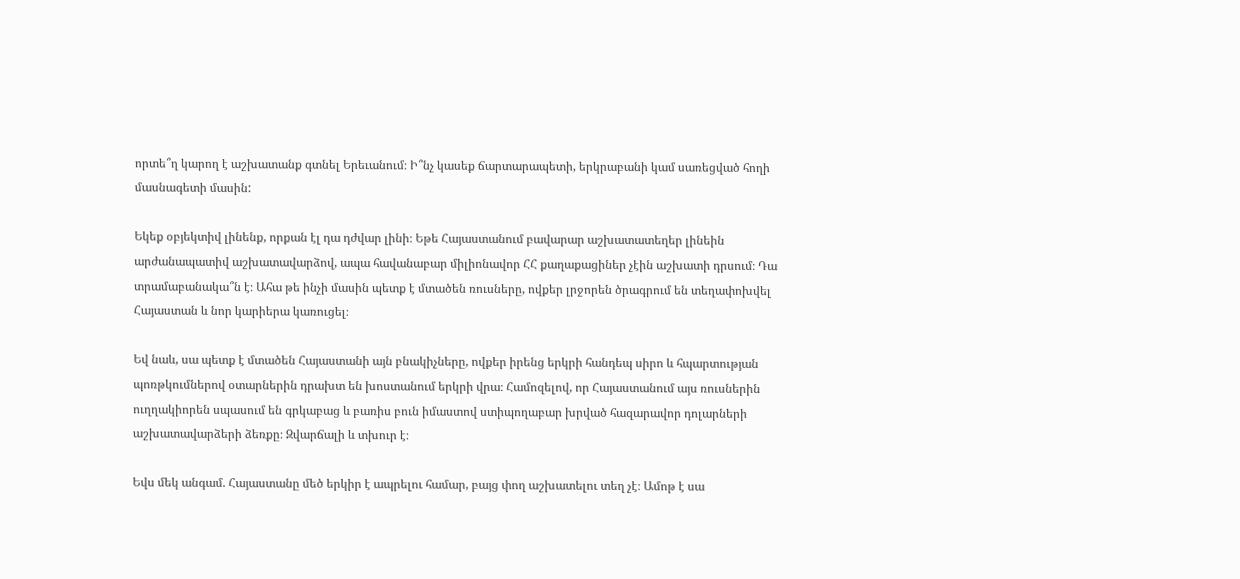որտե՞ղ կարող է աշխատանք գտնել Երեւանում։ Ի՞նչ կասեք ճարտարապետի, երկրաբանի կամ սառեցված հողի մասնագետի մասին:

Եկեք օբյեկտիվ լինենք, որքան էլ դա դժվար լինի։ Եթե Հայաստանում բավարար աշխատատեղեր լինեին արժանապատիվ աշխատավարձով, ապա հավանաբար միլիոնավոր ՀՀ քաղաքացիներ չէին աշխատի դրսում։ Դա տրամաբանակա՞ն է։ Ահա թե ինչի մասին պետք է մտածեն ռուսները, ովքեր լրջորեն ծրագրում են տեղափոխվել Հայաստան և նոր կարիերա կառուցել։

Եվ նաև, սա պետք է մտածեն Հայաստանի այն բնակիչները, ովքեր իրենց երկրի հանդեպ սիրո և հպարտության պոռթկումներով օտարներին դրախտ են խոստանում երկրի վրա։ Համոզելով, որ Հայաստանում այս ռուսներին ուղղակիորեն սպասում են գրկաբաց և բառիս բուն իմաստով ստիպողաբար խրված հազարավոր դոլարների աշխատավարձերի ձեռքը։ Զվարճալի և տխուր է։

Եվս մեկ անգամ. Հայաստանը մեծ երկիր է ապրելու համար, բայց փող աշխատելու տեղ չէ։ Ամոթ է սա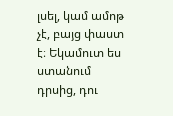լսել, կամ ամոթ չէ, բայց փաստ է։ Եկամուտ ես ստանում դրսից, դու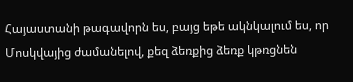Հայաստանի թագավորն ես, բայց եթե ակնկալում ես, որ Մոսկվայից ժամանելով, քեզ ձեռքից ձեռք կթռցնեն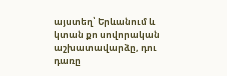այստեղ՝ Երևանում և կտան քո սովորական աշխատավարձը, դու դառը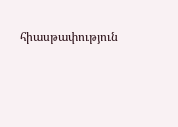հիասթափություն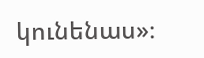կունենաս»։